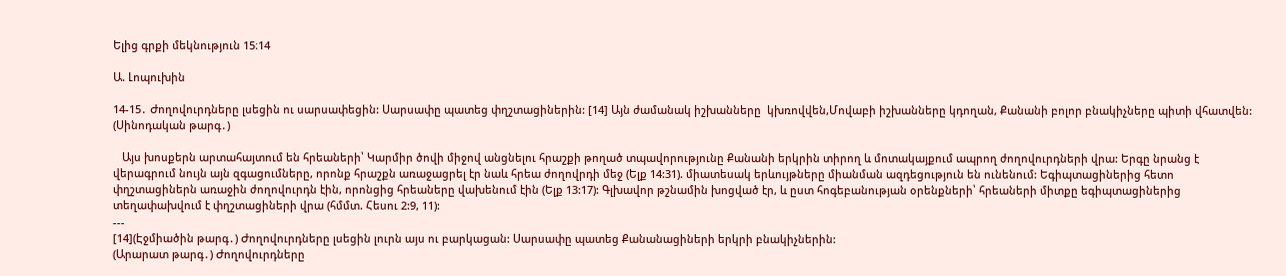Ելից գրքի մեկնություն 15։14

Ա. Լոպուխին

14-15․ Ժողովուրդները լսեցին ու սարսափեցին: Սարսափը պատեց փղշտացիներին: [14] Այն ժամանակ իշխանները  կխռովվեն,Մովաբի իշխանները կդողան, Քանանի բոլոր բնակիչները պիտի վհատվեն: (Սինոդական թարգ․)

   Այս խոսքերն արտահայտում են հրեաների՝ Կարմիր ծովի միջով անցնելու հրաշքի թողած տպավորությունը Քանանի երկրին տիրող և մոտակայքում ապրող ժողովուրդների վրա: Երգը նրանց է վերագրում նույն այն զգացումները, որոնք հրաշքն առաջացրել էր նաև հրեա ժողովրդի մեջ (Ելք 14:31). միատեսակ երևույթները միանման ազդեցություն են ունենում: Եգիպտացիներից հետո փղշտացիներն առաջին ժողովուրդն էին, որոնցից հրեաները վախենում էին (Ելք 13:17): Գլխավոր թշնամին խոցված էր, և ըստ հոգեբանության օրենքների՝ հրեաների միտքը եգիպտացիներից տեղափախվում է փղշտացիների վրա (հմմտ. Հեսու 2:9, 11):
---
[14](Էջմիածին թարգ․) Ժողովուրդները լսեցին լուրն այս ու բարկացան: Սարսափը պատեց Քանանացիների երկրի բնակիչներին:
(Արարատ թարգ․) Ժողովուրդները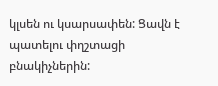կլսեն ու կսարսափեն: Ցավն է պատելու փղշտացի բնակիչներին: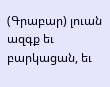(Գրաբար) լուան ազգք եւ բարկացան, եւ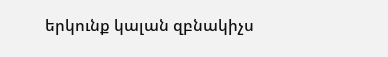երկունք կալան զբնակիչս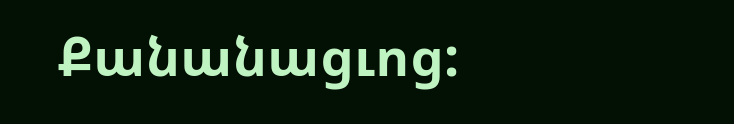Քանանացւոց: